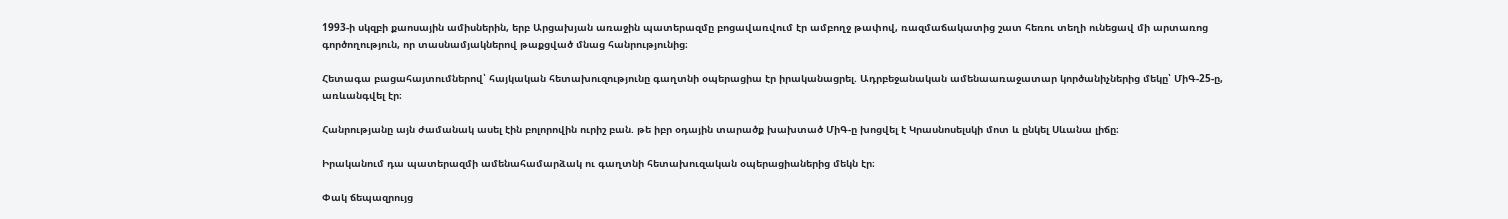1993-ի սկզբի քաոսային ամիսներին, երբ Արցախյան առաջին պատերազմը բոցավառվում էր ամբողջ թափով, ռազմաճակատից շատ հեռու տեղի ունեցավ մի արտառոց գործողություն, որ տասնամյակներով թաքցված մնաց հանրությունից։

Հետագա բացահայտումներով՝ հայկական հետախուզությունը գաղտնի օպերացիա էր իրականացրել. Ադրբեջանական ամենաառաջատար կործանիչներից մեկը՝ ՄիԳ-25-ը, առևանգվել էր։

Հանրությանը այն ժամանակ ասել էին բոլորովին ուրիշ բան. թե իբր օդային տարածք խախտած ՄիԳ-ը խոցվել է Կրասնոսելսկի մոտ և ընկել Սևանա լիճը։

Իրականում դա պատերազմի ամենահամարձակ ու գաղտնի հետախուզական օպերացիաներից մեկն էր։

Փակ ճեպազրույց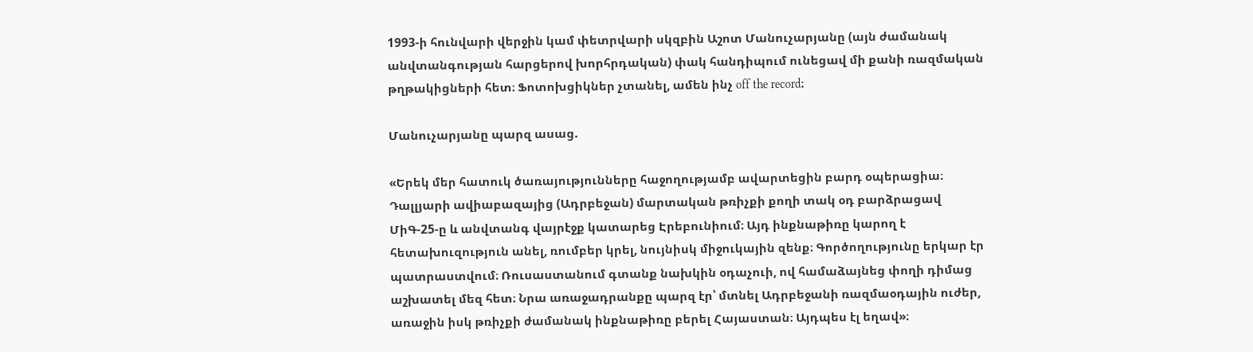1993-ի հունվարի վերջին կամ փետրվարի սկզբին Աշոտ Մանուչարյանը (այն ժամանակ անվտանգության հարցերով խորհրդական) փակ հանդիպում ունեցավ մի քանի ռազմական թղթակիցների հետ։ Ֆոտոխցիկներ չտանել, ամեն ինչ off the record։

Մանուչարյանը պարզ ասաց.

«Երեկ մեր հատուկ ծառայությունները հաջողությամբ ավարտեցին բարդ օպերացիա։ Դալլյարի ավիաբազայից (Ադրբեջան) մարտական թռիչքի քողի տակ օդ բարձրացավ ՄիԳ-25-ը և անվտանգ վայրէջք կատարեց Էրեբունիում։ Այդ ինքնաթիռը կարող է հետախուզություն անել, ռումբեր կրել, նույնիսկ միջուկային զենք։ Գործողությունը երկար էր պատրաստվում։ Ռուսաստանում գտանք նախկին օդաչուի, ով համաձայնեց փողի դիմաց աշխատել մեզ հետ։ Նրա առաջադրանքը պարզ էր՝ մտնել Ադրբեջանի ռազմաօդային ուժեր, առաջին իսկ թռիչքի ժամանակ ինքնաթիռը բերել Հայաստան։ Այդպես էլ եղավ»։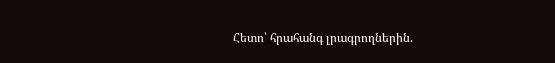Հետո՝ հրահանգ լրագրողներին.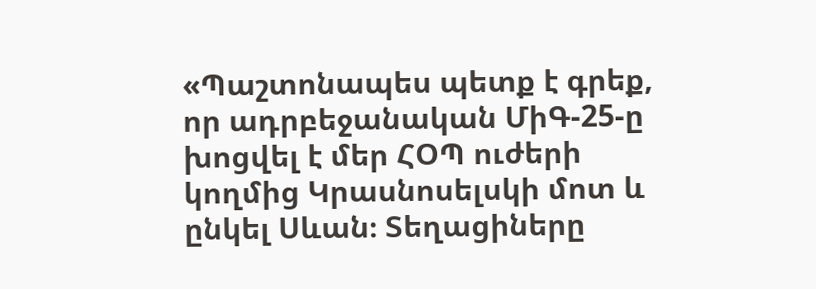«Պաշտոնապես պետք է գրեք, որ ադրբեջանական ՄիԳ-25-ը խոցվել է մեր ՀՕՊ ուժերի կողմից Կրասնոսելսկի մոտ և ընկել Սևան։ Տեղացիները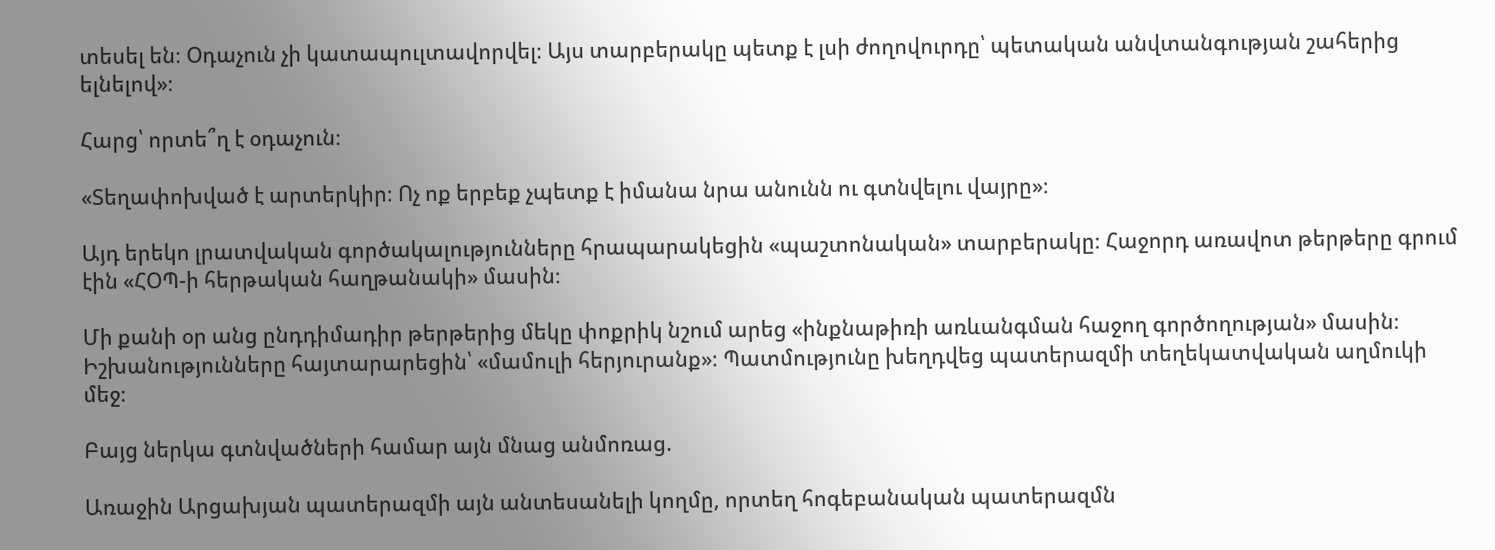տեսել են։ Օդաչուն չի կատապուլտավորվել։ Այս տարբերակը պետք է լսի ժողովուրդը՝ պետական անվտանգության շահերից ելնելով»։

Հարց՝ որտե՞ղ է օդաչուն։

«Տեղափոխված է արտերկիր։ Ոչ ոք երբեք չպետք է իմանա նրա անունն ու գտնվելու վայրը»։

Այդ երեկո լրատվական գործակալությունները հրապարակեցին «պաշտոնական» տարբերակը։ Հաջորդ առավոտ թերթերը գրում էին «ՀՕՊ-ի հերթական հաղթանակի» մասին։

Մի քանի օր անց ընդդիմադիր թերթերից մեկը փոքրիկ նշում արեց «ինքնաթիռի առևանգման հաջող գործողության» մասին։ Իշխանությունները հայտարարեցին՝ «մամուլի հերյուրանք»։ Պատմությունը խեղդվեց պատերազմի տեղեկատվական աղմուկի մեջ։

Բայց ներկա գտնվածների համար այն մնաց անմոռաց.

Առաջին Արցախյան պատերազմի այն անտեսանելի կողմը, որտեղ հոգեբանական պատերազմն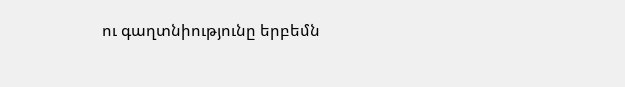ու գաղտնիությունը երբեմն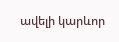ավելի կարևոր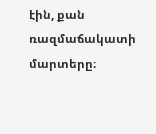էին, քան ռազմաճակատի մարտերը։